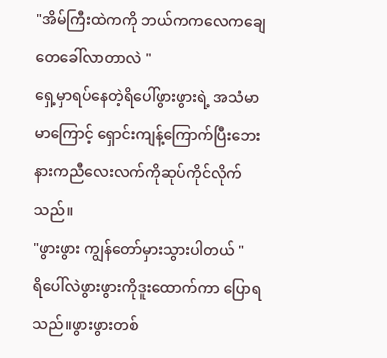"အိမ်ကြီးထဲကကို ဘယ်ကကလေကချေတေခေါ်လာတာလဲ "
ရှေ့မှာရပ်နေတဲ့ရိပေါ်ဖွားဖွားရဲ့ အသံမာမာကြောင့် ရှောင်းကျန့်ကြောက်ပြီးဘေးနားကညီလေးလက်ကိုဆုပ်ကိုင်လိုက်သည်။
"ဖွားဖွား ကျွန်တော်မှားသွားပါတယ် "
ရိပေါ်လဲဖွားဖွားကိုဒူးထောက်ကာ ပြောရသည်။ဖွားဖွားတစ်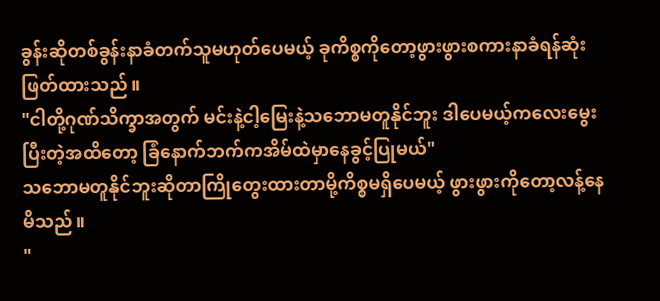ခွန်းဆိုတစ်ခွန်းနာခံတက်သူမဟုတ်ပေမယ့် ခုကိစ္စကိုတော့ဖွားဖွားစကားနာခံရန်ဆုံးဖြတ်ထားသည်။
"ငါတို့ဂုဏ်သိက္ခာအတွက် မင်းနဲ့ငါ့မြေးနဲ့သဘောမတူနိုင်ဘူး ဒါပေမယ့်ကလေးမွေးပြီးတဲ့အထိတော့ ခြံနောက်ဘက်ကအိမ်ထဲမှာနေခွင့်ပြုမယ်"
သဘောမတူနိုင်ဘူးဆိုတာကြိုတွေးထားတာမို့ကိစ္စမရှိပေမယ့် ဖွားဖွားကိုတော့လန့်နေမိသည်။
"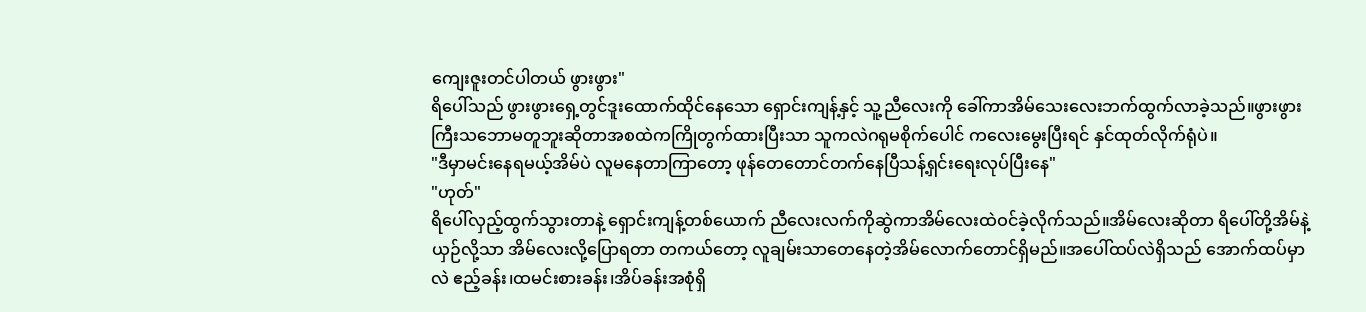ကျေးဇူးတင်ပါတယ် ဖွားဖွား"
ရိပေါ်သည် ဖွားဖွားရှေ့တွင်ဒူးထောက်ထိုင်နေသော ရှောင်းကျန့်နှင့် သူ့ညီလေးကို ခေါ်ကာအိမ်သေးလေးဘက်ထွက်လာခဲ့သည်။ဖွားဖွားကြီးသဘောမတူဘူးဆိုတာအစထဲကကြိုတွက်ထားပြီးသာ သူကလဲဂရုမစိုက်ပေါင် ကလေးမွေးပြီးရင် နှင်ထုတ်လိုက်ရုံပဲ။
"ဒီမှာမင်းနေရမယ့်အိမ်ပဲ လူမနေတာကြာတော့ ဖုန်တေတောင်တက်နေပြီသန့်ရှင်းရေးလုပ်ပြီးနေ"
"ဟုတ်"
ရိပေါ်လှည့်ထွက်သွားတာနဲ့ ရှောင်းကျန့်တစ်ယောက် ညီလေးလက်ကိုဆွဲကာအိမ်လေးထဲဝင်ခဲ့လိုက်သည်။အိမ်လေးဆိုတာ ရိပေါ်တို့အိမ်နဲ့ယှဉ်လို့သာ အိမ်လေးလို့ပြောရတာ တကယ်တော့ လူချမ်းသာတေနေတဲ့အိမ်လောက်တောင်ရှိမည်။အပေါ်ထပ်လဲရှိသည် အောက်ထပ်မှာလဲ ဧည့်ခန်း၊ထမင်းစားခန်း၊အိပ်ခန်းအစုံရှိ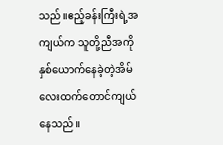သည်။ဧည့်ခန်းကြီးရဲ့အကျယ်က သူတို့ညီအကိုနှစ်ယောက်နေခဲ့တဲ့အိမ်လေးထက်တောင်ကျယ်နေသည်။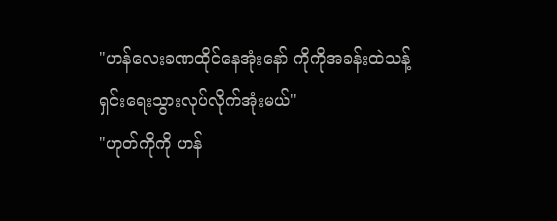"ဟန်လေးခဏထိုင်နေအုံးနော် ကိုကိုအခန်းထဲသန့်ရှင်းရေးသွားလုပ်လိုက်အုံးမယ်"
"ဟုတ်ကိုကို ဟန်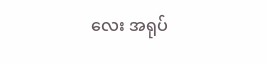လေး အရုပ်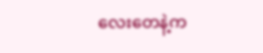လေးတေနဲ့က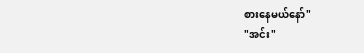စားနေမယ်နော်"
"အင်း"